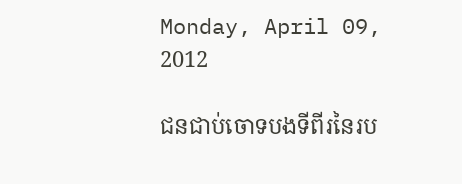Monday, April 09, 2012

ជនជាប់ចោទបងទីពីរនៃរប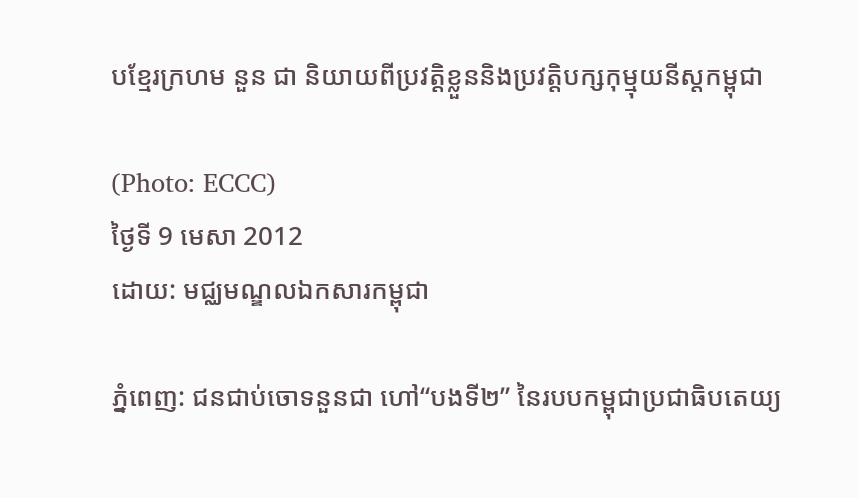បខ្មែរក្រហម នួន ជា និយាយពីប្រវត្ដិខ្លួននិងប្រវត្ដិបក្សកុម្មុយនីស្ដកម្ពុជា

(Photo: ECCC)
ថ្ងៃទី 9 មេសា 2012
ដោយ: មជ្ឈមណ្ឌលឯកសារកម្ពុជា

ភ្នំពេញ: ជនជាប់ចោទនួនជា ហៅ“បងទី២” នៃរបបកម្ពុជាប្រជាធិបតេយ្យ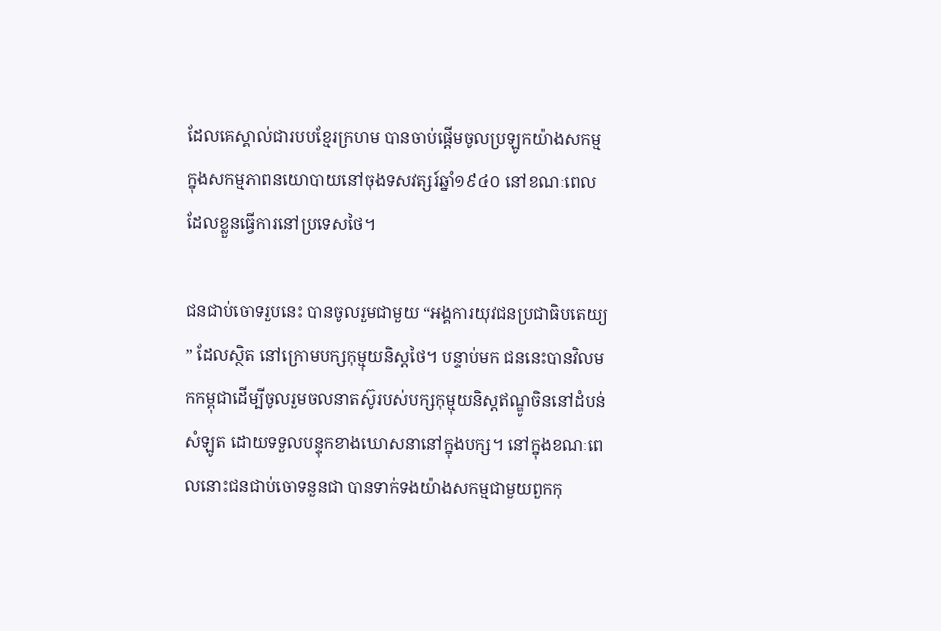ដែលគេស្គាល់ជារបបខ្មែរក្រហម បានចាប់ផ្ដើមចូលប្រឡូកយ៉ាងសកម្មក្នុងសកម្មភាពនយោបាយនៅចុងទសវត្សរ៍ឆ្នាំ១៩៤០ នៅខណៈពេលដែលខ្លួនធ្វើការនៅប្រទេសថៃ។

ជនជាប់ចោទរួបនេះ បានចូលរួមជាមួយ “អង្គការយុវជនប្រជាធិបតេយ្យ” ដែលស្ថិត នៅក្រោមបក្សកុម្មុយនិស្ដថៃ។ បន្ទាប់មក ជននេះបានវិលមកកម្ពុជាដើម្បីចូលរួមចលនាតស៊ូរបស់បក្សកុម្មុយនិស្ដឥណ្ឌូចិននៅដំបន់សំឡូត ដោយទទួលបន្ទុកខាងឃោសនានៅក្នុងបក្ស។ នៅក្នុងខណៈពេលនោះជនជាប់ចោទនួនជា បានទាក់ទងយ៉ាងសកម្មជាមួយពួកកុ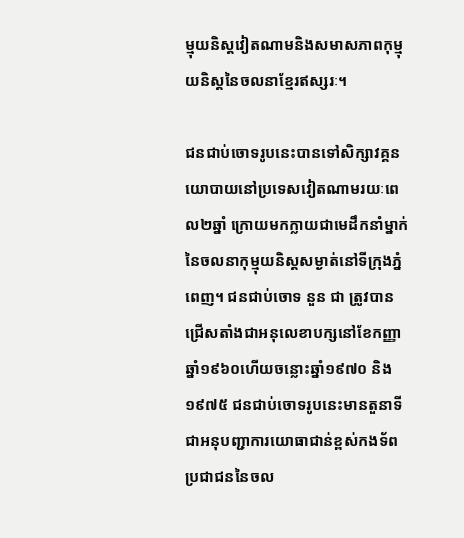ម្មុយនិស្ដវៀតណាមនិងសមាសភាពកុម្មុយនិស្ដនៃចលនាខ្មែរឥស្សរៈ។

ជនជាប់ចោទរូបនេះបានទៅសិក្សាវគ្គនយោបាយនៅប្រទេសវៀតណាមរយៈពេល២ឆ្នាំ ក្រោយមកក្លាយជាមេដឹកនាំម្នាក់នៃចលនាកុម្មុយនិស្ដសម្ងាត់នៅទីក្រុងភ្នំពេញ។ ជនជាប់ចោទ នួន ជា ត្រូវបានជ្រើសតាំងជាអនុលេខាបក្សនៅខែកញ្ញា ឆ្នាំ១៩៦០ហើយចន្លោះឆ្នាំ១៩៧០ និង១៩៧៥ ជនជាប់ចោទរូបនេះមានតួនាទីជាអនុបញ្ជាការយោធាជាន់ខ្ពស់កងទ័ពប្រជាជននៃចល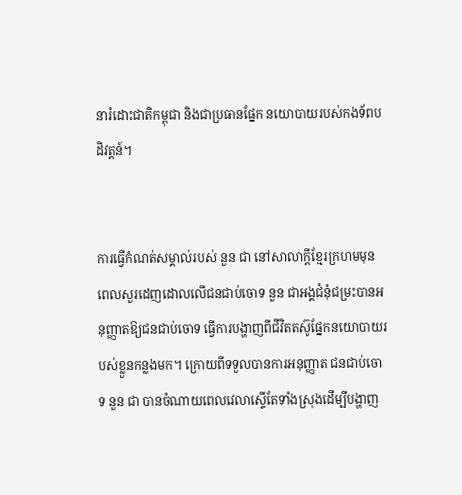នារំដោះជាតិកម្ពុជា និងជាប្រធានផ្នែក នយោបាយរបស់កងទ័ពបដិវត្ដន៍។


ការធ្វើកំណត់សម្គាល់របស់ នួន ជា នៅសាលាក្ដីខ្មែរក្រហមមុនពេលសួរដេញដោលលើជនជាប់ចោទ នួន ជាអង្គជំនុំជម្រះបានអនុញ្ញាតឱ្យជនជាប់ចោទ ធ្វើការបង្ហាញពីជីវិតតស៊ូផ្នែកនយោបាយរបស់ខ្លួនកន្លងមក។ ក្រោយពីទទួលបានការអនុញ្ញាត ជនជាប់ចោទ នួន ជា បានចំណាយពេលវេលាស្ទើតែទាំងស្រុងដើម្បីបង្ហាញ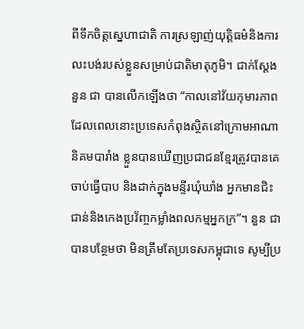ពីទឹកចិត្ដស្នេហាជាតិ ការស្រឡាញ់យុត្ដិធម៌និងការលះបង់របស់ខ្លួនសម្រាប់ជាតិមាតុភូមិ។ ជាក់ស្ដែង នួន ជា បានលើកឡើងថា “កាលនៅវ័យកុមារភាព ដែលពេលនោះប្រទេសកំពុងស្ថិតនៅក្រោមអាណានិគមបារាំង ខ្លួនបានឃើញប្រជាជនខ្មែរត្រូវបានគេចាប់ធ្វើបាប និងដាក់ក្នុងមន្ទីរឃុំឃាំង អ្នកមានជិះជាន់និងកេងប្រវ័ញ្ចកម្លាំងពលកម្មអ្នកក្រ”។ នួន ជា បានបន្ថែមថា មិនត្រឹមតែប្រទេសកម្ពុជាទេ សូម្បីប្រ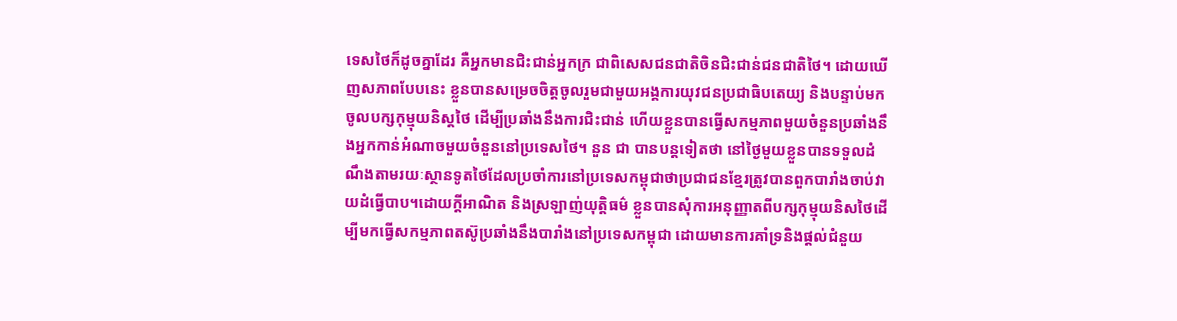ទេសថៃក៏ដូចគ្នាដែរ គឺអ្នកមានជិះជាន់អ្នកក្រ ជាពិសេសជនជាតិចិនជិះជាន់ជនជាតិថៃ។ ដោយឃើញសភាពបែបនេះ ខ្លួនបានសម្រេចចិត្ដចូលរួមជាមួយអង្គការយុវជនប្រជាធិបតេយ្យ និងបន្ទាប់មកចូលបក្សកុម្មុយនិស្ដថៃ ដើម្បីប្រឆាំងនឹងការជិះជាន់ ហើយខ្លួនបានធ្វើសកម្មភាពមួយចំនួនប្រឆាំងនឹងអ្នកកាន់អំណាចមួយចំនួននៅប្រទេសថៃ។ នួន ជា បានបន្ដទៀតថា នៅថ្ងៃមួយខ្លួនបានទទួលដំណឹងតាមរយៈស្ថានទូតថៃដែលប្រចាំការនៅប្រទេសកម្ពុជាថាប្រជាជនខ្មែរត្រូវបានពួកបារាំងចាប់វាយដំធ្វើបាប។ដោយក្ដីអាណិត និងស្រឡាញ់យុត្ដិធម៌ ខ្លួនបានសុំការអនុញ្ញាតពីបក្សកុម្មុយនិសថៃដើម្បីមកធ្វើសកម្មភាពតស៊ូប្រឆាំងនឹងបារាំងនៅប្រទេសកម្ពុជា ដោយមានការគាំទ្រនិងផ្ដល់ជំនួយ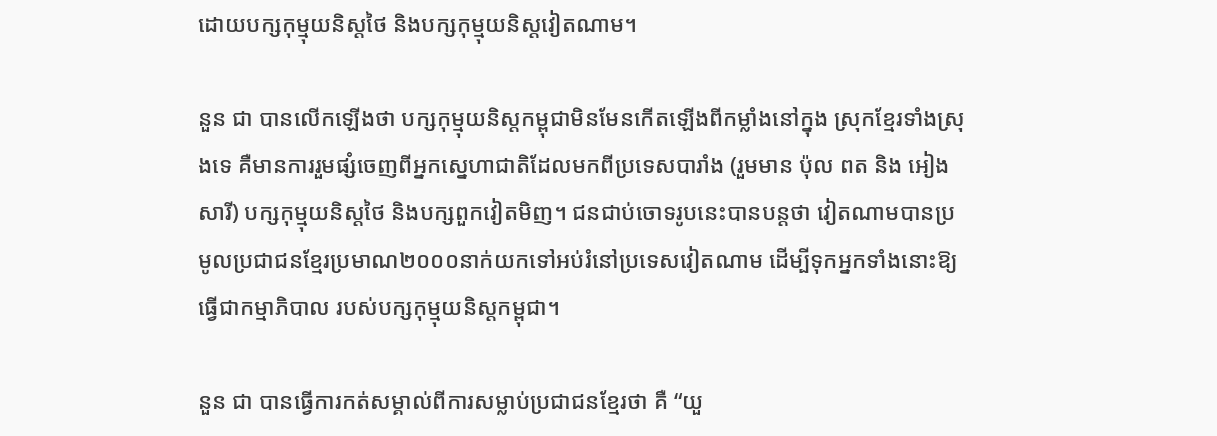ដោយបក្សកុម្មុយនិស្ដថៃ និងបក្សកុម្មុយនិស្ដវៀតណាម។

នួន ជា បានលើកឡើងថា បក្សកុម្មុយនិស្ដកម្ពុជាមិនមែនកើតឡើងពីកម្លាំងនៅក្នុង ស្រុកខ្មែរទាំងស្រុងទេ គឺមានការរួមផ្សំចេញពីអ្នកស្នេហាជាតិដែលមកពីប្រទេសបារាំង (រួមមាន ប៉ុល ពត និង អៀង សារី) បក្សកុម្មុយនិស្ដថៃ និងបក្សពួកវៀតមិញ។ ជនជាប់ចោទរូបនេះបានបន្ដថា វៀតណាមបានប្រមូលប្រជាជនខ្មែរប្រមាណ២០០០នាក់យកទៅអប់រំនៅប្រទេសវៀតណាម ដើម្បីទុកអ្នកទាំងនោះឱ្យធ្វើជាកម្មាភិបាល របស់បក្សកុម្មុយនិស្ដកម្ពុជា។

នួន ជា បានធ្វើការកត់សម្គាល់ពីការសម្លាប់ប្រជាជនខ្មែរថា គឺ “យួ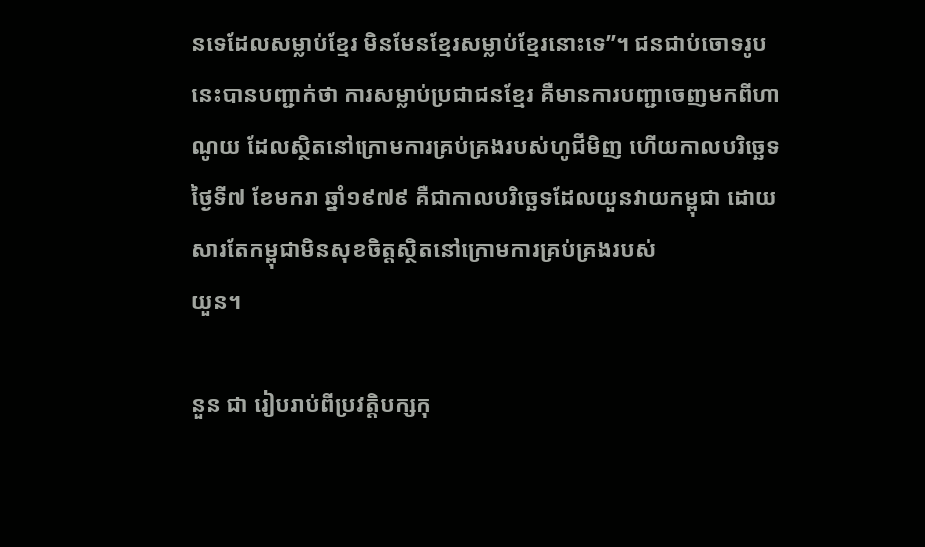នទេដែលសម្លាប់ខ្មែរ មិនមែនខ្មែរសម្លាប់ខ្មែរនោះទេ”។ ជនជាប់ចោទរូបនេះបានបញ្ជាក់ថា ការសម្លាប់ប្រជាជនខ្មែរ គឺមានការបញ្ជាចេញមកពីហាណូយ ដែលស្ថិតនៅក្រោមការគ្រប់គ្រងរបស់ហូជីមិញ ហើយកាលបរិច្ឆេទ ថ្ងៃទី៧ ខែមករា ឆ្នាំ១៩៧៩ គឺជាកាលបរិច្ឆេទដែលយួនវាយកម្ពុជា ដោយសារតែកម្ពុជាមិនសុខចិត្ដស្ថិតនៅក្រោមការគ្រប់គ្រងរបស់
យួន។

នួន ជា រៀបរាប់ពីប្រវត្ដិបក្សកុ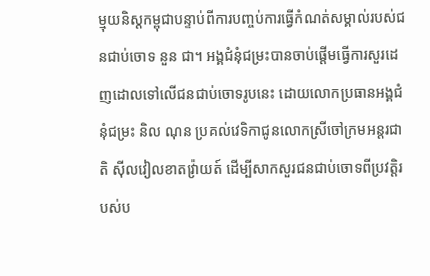ម្មុយនិស្ដកម្ពុជាបន្ទាប់ពីការបញ្ចប់ការធ្វើកំណត់សម្គាល់របស់ជនជាប់ចោទ នួន ជា។ អង្គជំនុំជម្រះបានចាប់ផ្ដើមធ្វើការសួរដេញដោលទៅលើជនជាប់ចោទរូបនេះ ដោយលោកប្រធានអង្គជំនុំជម្រះ និល ណុន ប្រគល់វេទិកាជូនលោកស្រីចៅក្រមអន្ដរជាតិ ស៊ីលវៀលខាតវ្រ៉ាយត៍ ដើម្បីសាកសួរជនជាប់ចោទពីប្រវត្ដិរបស់ប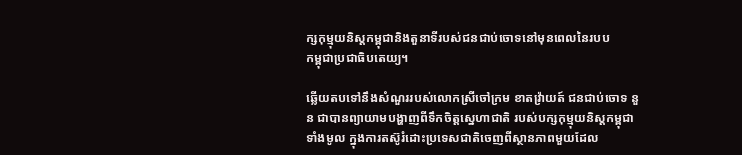ក្សកុម្មុយនិស្ដកម្ពុជានិងតួនាទីរបស់ជនជាប់ចោទនៅមុនពេលនៃរបប
កម្ពុជាប្រជាធិបតេយ្យ។

ឆ្លើយតបទៅនឹងសំណួររបស់លោកស្រីចៅក្រម ខាតវ្រ៉ាយត៍ ជនជាប់ចោទ នួន ជាបានព្យាយាមបង្ហាញពីទឹកចិត្ដស្នេហាជាតិ របស់បក្សកុម្មុយនិស្ដកម្ពុជាទាំងមូល ក្នុងការតស៊ូរំដោះប្រទេសជាតិចេញពីស្ថានភាពមួយដែល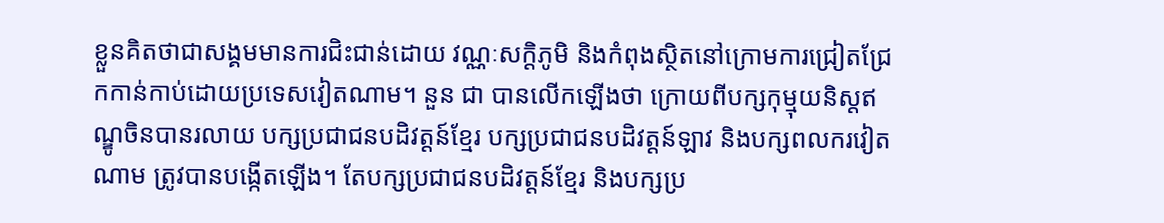ខ្លួនគិតថាជាសង្គមមានការជិះជាន់ដោយ វណ្ណៈសក្ដិភូមិ និងកំពុងស្ថិតនៅក្រោមការជ្រៀតជ្រែកកាន់កាប់ដោយប្រទេសវៀតណាម។ នួន ជា បានលើកឡើងថា ក្រោយពីបក្សកុម្មុយនិស្ដឥណ្ឌូចិនបានរលាយ បក្សប្រជាជនបដិវត្ដន៍ខ្មែរ បក្សប្រជាជនបដិវត្ដន៍ឡាវ និងបក្សពលករវៀតណាម ត្រូវបានបង្កើតឡើង។ តែបក្សប្រជាជនបដិវត្ដន៍ខ្មែរ និងបក្សប្រ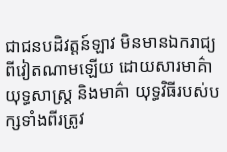ជាជនបដិវត្ដន៍ឡាវ មិនមានឯករាជ្យពីវៀតណាមឡើយ ដោយសារមាគ៌ាយុទ្ធសាស្ដ្រ និងមាគ៌ា យុទ្ធវិធីរបស់បក្សទាំងពីរត្រូវ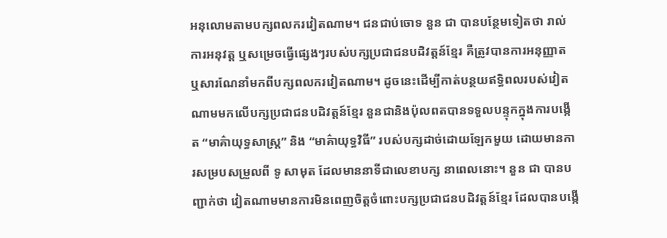អនុលោមតាមបក្សពលករវៀតណាម។ ជនជាប់ចោទ នួន ជា បានបន្ថែមទៀតថា រាល់ការអនុវត្ដ ឬសម្រេចធ្វើផ្សេងៗរបស់បក្សប្រជាជនបដិវត្ដន៍ខ្មែរ គឺត្រូវបានការអនុញ្ញាត ឬសារណែនាំមកពីបក្សពលករវៀតណាម។ ដូចនេះដើម្បីកាត់បន្ថយឥទ្ធិពលរបស់វៀតណាមមកលើបក្សប្រជាជនបដិវត្ដន៍ខ្មែរ នួនជានិងប៉ុលពតបានទទួលបន្ទុកក្នុងការបង្កើត “មាគ៌ាយុទ្ធសាស្ដ្រ” និង “មាគ៌ាយុទ្ធវិធី” របស់បក្សដាច់ដោយឡែកមួយ ដោយមានការសម្របសម្រួលពី ទូ សាមុត ដែលមាននាទីជាលេខាបក្ស នាពេលនោះ។ នួន ជា បានបញ្ជាក់ថា វៀតណាមមានការមិនពេញចិត្ដចំពោះបក្សប្រជាជនបដិវត្ដន៍ខ្មែរ ដែលបានបង្កើ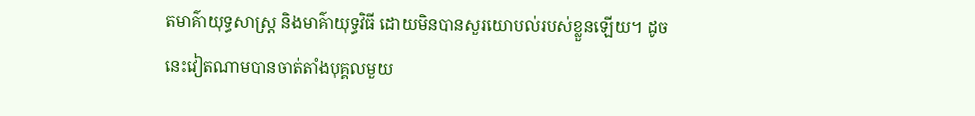តមាគ៌ាយុទ្ធសាស្ដ្រ និងមាគ៌ាយុទ្ធវិធី ដោយមិនបានសួរយោបល់របស់ខ្លួនឡើយ។ ដូចនេះវៀតណាមបានចាត់តាំងបុគ្គលមួយ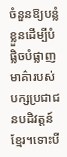ចំនួនឱ្យបន្លំខ្លួនដើម្បីបំផ្លិចបំផ្លាញមាគ៌ារបស់បក្សប្រជាជនបដិវត្ដន៍ខ្មែរ។ទោះបី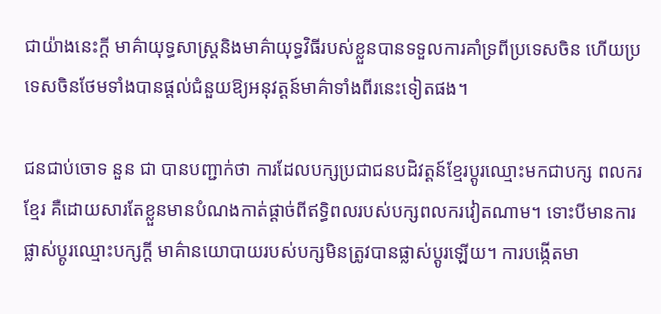ជាយ៉ាងនេះក្ដី មាគ៌ាយុទ្ធសាស្ដ្រនិងមាគ៌ាយុទ្ធវិធីរបស់ខ្លួនបានទទួលការគាំទ្រពីប្រទេសចិន ហើយប្រទេសចិនថែមទាំងបានផ្ដល់ជំនួយឱ្យអនុវត្ដន៍មាគ៌ាទាំងពីរនេះទៀតផង។

ជនជាប់ចោទ នួន ជា បានបញ្ជាក់ថា ការដែលបក្សប្រជាជនបដិវត្ដន៍ខ្មែរប្ដូរឈ្មោះមកជាបក្ស ពលករខ្មែរ គឺដោយសារតែខ្លួនមានបំណងកាត់ផ្ដាច់ពីឥទ្ធិពលរបស់បក្សពលករវៀតណាម។ ទោះបីមានការផ្លាស់ប្ដូរឈ្មោះបក្សក្ដី មាគ៌ានយោបាយរបស់បក្សមិនត្រូវបានផ្លាស់ប្ដូរឡើយ។ ការបង្កើតមា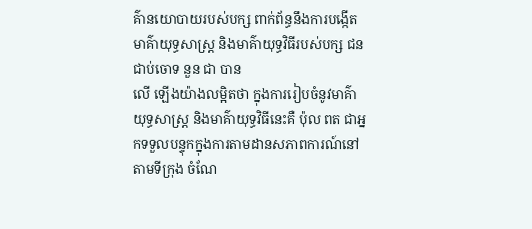គ៌ានយោបាយរបស់បក្ស ពាក់ព័ន្ធនឹងការបង្កើតមាគ៌ាយុទ្ធសាស្ដ្រ និងមាគ៌ាយុទ្ធវិធីរបស់បក្ស ជនជាប់ចោទ នួន ជា បាន
លើ ឡើងយ៉ាងលម្អិតថា ក្នុងការរៀបចំនូវមាគ៌ាយុទ្ធសាស្ដ្រ និងមាគ៌ាយុទ្ធវិធីនេះគឺ ប៉ុល ពត ជាអ្នកទទួលបន្ទុកក្នុងការតាមដានសភាពការណ៍នៅតាមទីក្រុង ចំណែ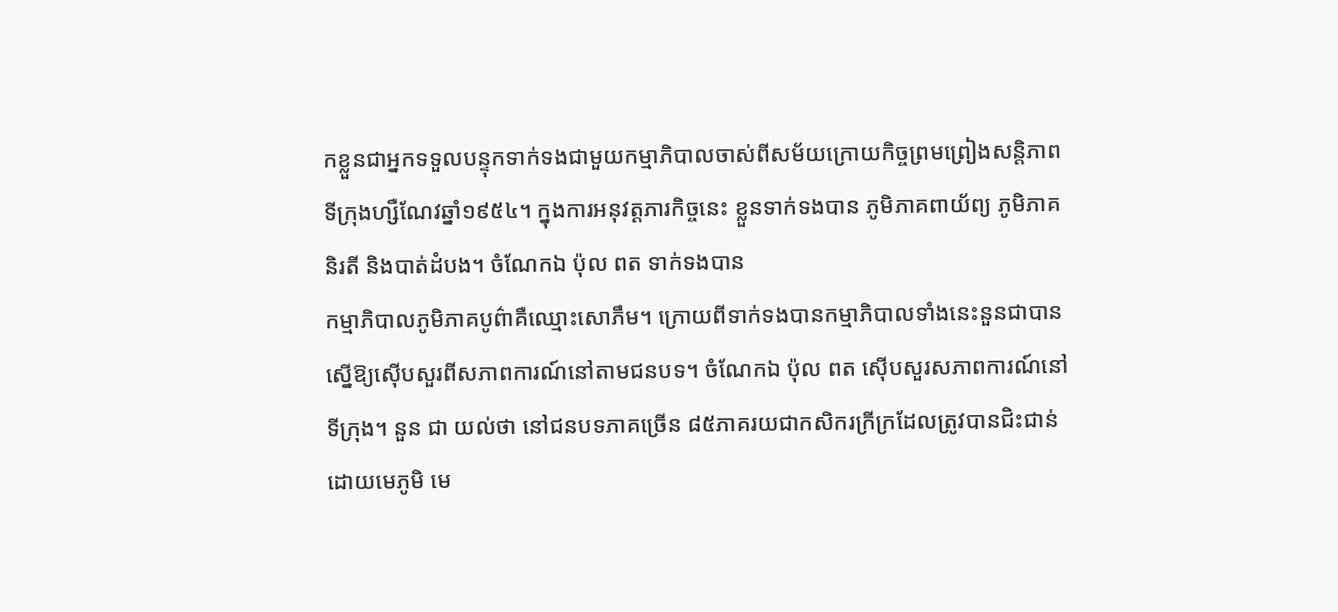កខ្លួនជាអ្នកទទួលបន្ទុកទាក់ទងជាមួយកម្មាភិបាលចាស់ពីសម័យក្រោយកិច្ចព្រមព្រៀងសន្ដិភាពទីក្រុងហ្សឺណែវឆ្នាំ១៩៥៤។ ក្នុងការអនុវត្ដភារកិច្ចនេះ ខ្លួនទាក់ទងបាន ភូមិភាគពាយ័ព្យ ភូមិភាគនិរតី និងបាត់ដំបង។ ចំណែកឯ ប៉ុល ពត ទាក់ទងបាន
កម្មាភិបាលភូមិភាគបូព៌ាគឺឈ្មោះសោភឹម។ ក្រោយពីទាក់ទងបានកម្មាភិបាលទាំងនេះនួនជាបានស្នើឱ្យស៊ើបសួរពីសភាពការណ៍នៅតាមជនបទ។ ចំណែកឯ ប៉ុល ពត ស៊ើបសួរសភាពការណ៍នៅទីក្រុង។ នួន ជា យល់ថា នៅជនបទភាគច្រើន ៨៥ភាគរយជាកសិករក្រីក្រដែលត្រូវបានជិះជាន់ដោយមេភូមិ មេ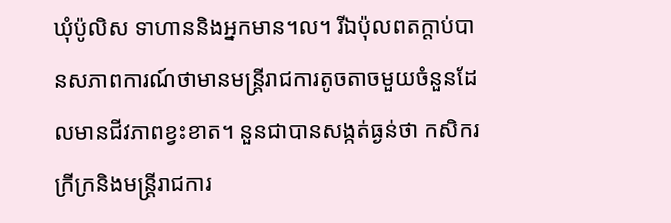ឃុំប៉ូលិស ទាហាននិងអ្នកមាន។ល។ រីឯប៉ុលពតក្ដាប់បានសភាពការណ៍ថាមានមន្ដ្រីរាជការតូចតាចមួយចំនួនដែលមានជីវភាពខ្វះខាត។ នួនជាបានសង្កត់ធ្ងន់ថា កសិករក្រីក្រនិងមន្ដ្រីរាជការ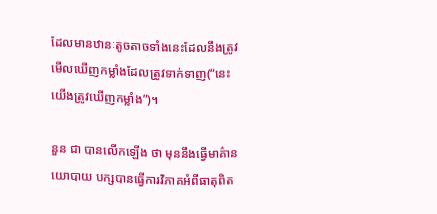ដែលមានឋានៈតូចតាចទាំងនេះដែលនឹងត្រូវមើលឃើញកម្លាំងដែលត្រូវទាក់ទាញ(“នេះយើងត្រូវឃើញកម្លាំង”)។

នួន ជា បានលើកឡើង ថា មុននឹងធ្វើមាគ៌ានយោបាយ បក្សបានធ្វើការវិភាគអំពីធាតុពិត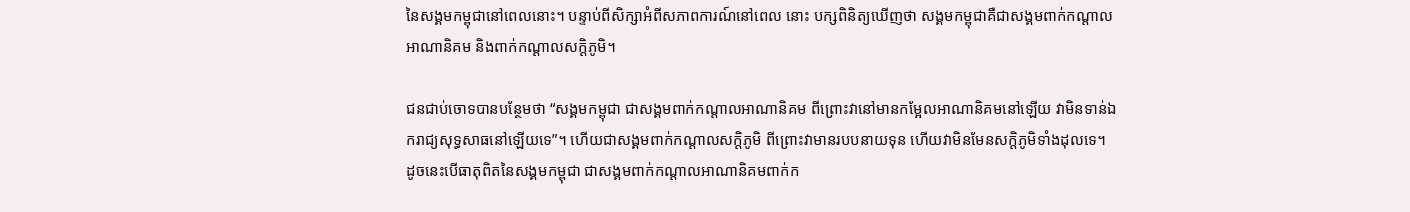នៃសង្គមកម្ពុជានៅពេលនោះ។ បន្ទាប់ពីសិក្សាអំពីសភាពការណ៍នៅពេល នោះ បក្សពិនិត្យឃើញថា សង្គមកម្ពុជាគឺជាសង្គមពាក់កណ្ដាលអាណានិគម និងពាក់កណ្ដាលសក្ដិភូមិ។

ជនជាប់ចោទបានបន្ថែមថា “សង្គមកម្ពុជា ជាសង្គមពាក់កណ្ដាលអាណានិគម ពីព្រោះវានៅមានកម្អែលអាណានិគមនៅឡើយ វាមិនទាន់ឯករាជ្យសុទ្ធសាធនៅឡើយទេ”។ ហើយជាសង្គមពាក់កណ្ដាលសក្ដិភូមិ ពីព្រោះវាមានរបបនាយទុន ហើយវាមិនមែនសក្ដិភូមិទាំងដុលទេ។ ដូចនេះបើធាតុពិតនៃសង្គមកម្ពុជា ជាសង្គមពាក់កណ្ដាលអាណានិគមពាក់ក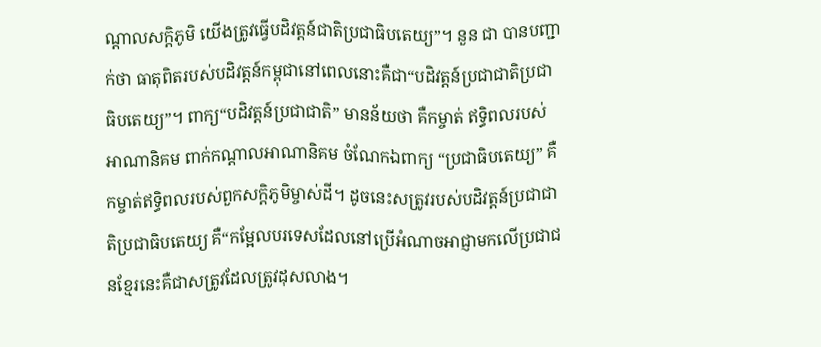ណ្ដាលសក្ដិភូមិ យើងត្រូវធ្វើបដិវត្ដន៍ជាតិប្រជាធិបតេយ្យ”។ នួន ជា បានបញ្ជាក់ថា ធាតុពិតរបស់បដិវត្ដន៍កម្ពុជានៅពេលនោះគឺជា“បដិវត្ដន៍ប្រជាជាតិប្រជាធិបតេយ្យ”។ ពាក្យ“បដិវត្ដន៍ប្រជាជាតិ” មានន័យថា គឺកម្ចាត់ ឥទ្ធិពលរបស់អាណានិគម ពាក់កណ្ដាលអាណានិគម ចំណែកឯពាក្យ “ប្រជាធិបតេយ្យ” គឺកម្ចាត់ឥទ្ធិពលរបស់ពួកសក្ដិភូមិម្ចាស់ដី។ ដូចនេះសត្រូវរបស់បដិវត្ដន៍ប្រជាជាតិប្រជាធិបតេយ្យ គឺ“កម្អែលបរទេសដែលនៅប្រើអំណាចអាជ្ញាមកលើប្រជាជនខ្មែរនេះគឺជាសត្រូវដែលត្រូវដុសលាង។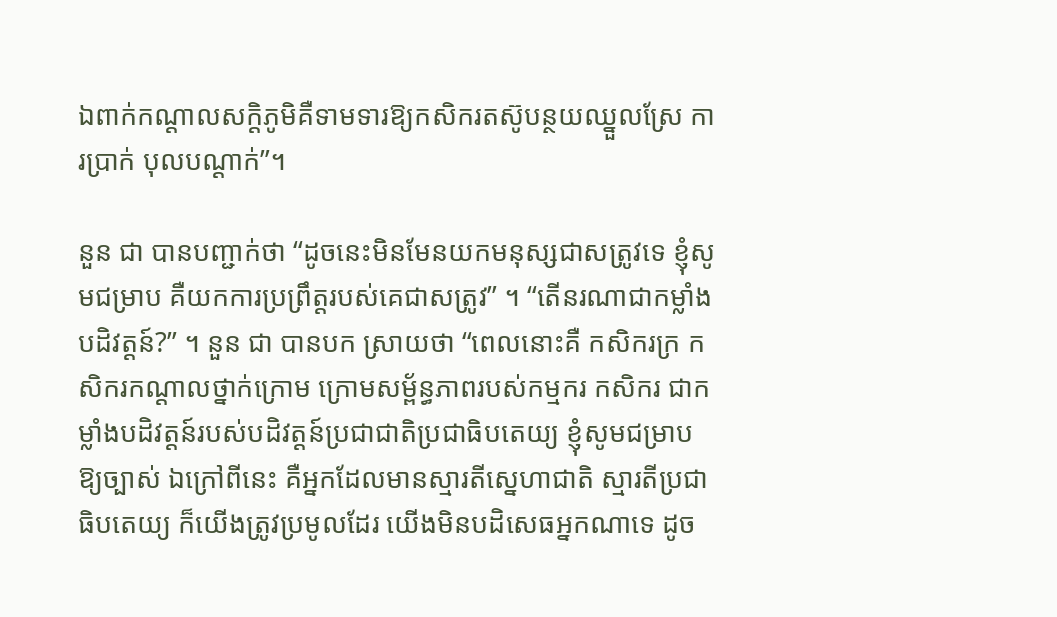ឯពាក់កណ្ដាលសក្ដិភូមិគឺទាមទារឱ្យកសិករតស៊ូបន្ថយឈ្នួលស្រែ ការប្រាក់ បុលបណ្ដាក់”។

នួន ជា បានបញ្ជាក់ថា “ដូចនេះមិនមែនយកមនុស្សជាសត្រូវទេ ខ្ញុំសូមជម្រាប គឺយកការប្រព្រឹត្ដរបស់គេជាសត្រូវ” ។ “តើនរណាជាកម្លាំងបដិវត្ដន៍?” ។ នួន ជា បានបក ស្រាយថា “ពេលនោះគឺ កសិករក្រ កសិករកណ្ដាលថ្នាក់ក្រោម ក្រោមសម្ព័ន្ធភាពរបស់កម្មករ កសិករ ជាកម្លាំងបដិវត្ដន៍របស់បដិវត្ដន៍ប្រជាជាតិប្រជាធិបតេយ្យ ខ្ញុំសូមជម្រាប ឱ្យច្បាស់ ឯក្រៅពីនេះ គឺអ្នកដែលមានស្មារតីស្នេហាជាតិ ស្មារតីប្រជាធិបតេយ្យ ក៏យើងត្រូវប្រមូលដែរ យើងមិនបដិសេធអ្នកណាទេ ដូច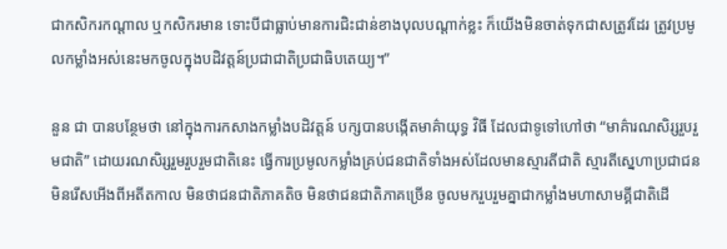ជាកសិករកណ្ដាល ឬកសិករមាន ទោះបីជាធ្លាប់មានការជិះជាន់ខាងបុលបណ្ដាក់ខ្លះ ក៏យើងមិនចាត់ទុកជាសត្រូវដែរ ត្រូវប្រមូលកម្លាំងអស់នេះមកចូលក្នុងបដិវត្ដន៍ប្រជាជាតិប្រជាធិបតេយ្យ។”

នួន ជា បានបន្ថែមថា នៅក្នុងការកសាងកម្លាំងបដិវត្ដន៍ បក្សបានបង្កើតមាគ៌ាយុទ្ធ វិធី ដែលជាទូទៅហៅថា “មាគ៌ារណសិរ្សរួបរួមជាតិ” ដោយរណសិរ្សរួមរួបរួមជាតិនេះ ធ្វើការប្រមូលកម្លាំងគ្រប់ជនជាតិទាំងអស់ដែលមានស្មារតីជាតិ ស្មារតីស្នេហាប្រជាជន មិនរើសអើងពីអតីតកាល មិនថាជនជាតិភាគតិច មិនថាជនជាតិភាគច្រើន ចូលមករួបរួមគ្នាជាកម្លាំងមហាសាមគ្គីជាតិដើ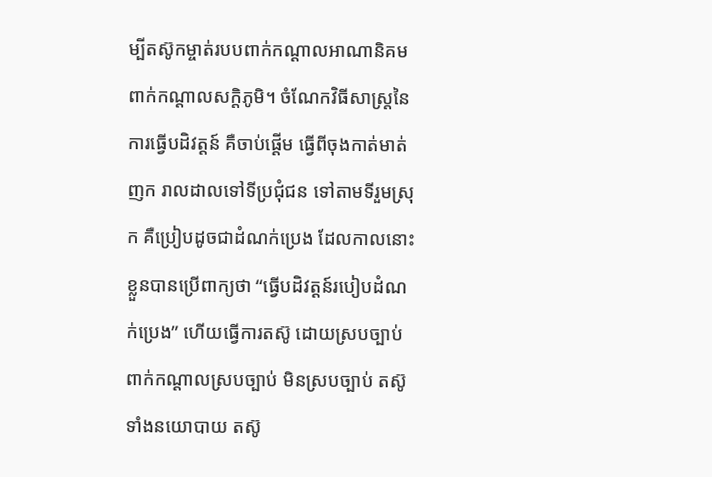ម្បីតស៊ូកម្ចាត់របបពាក់កណ្ដាលអាណានិគម ពាក់កណ្ដាលសក្ដិភូមិ។ ចំណែកវិធីសាស្ដ្រនៃការធ្វើបដិវត្ដន៍ គឺចាប់ផ្ដើម ធ្វើពីចុងកាត់មាត់ញក រាលដាលទៅទីប្រជុំជន ទៅតាមទីរួមស្រុក គឺប្រៀបដូចជាដំណក់ប្រេង ដែលកាលនោះខ្លួនបានប្រើពាក្យថា “ធ្វើបដិវត្ដន៍របៀបដំណក់ប្រេង” ហើយធ្វើការតស៊ូ ដោយស្របច្បាប់ ពាក់កណ្ដាលស្របច្បាប់ មិនស្របច្បាប់ តស៊ូទាំងនយោបាយ តស៊ូ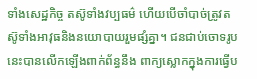ទាំងសេដ្ឋកិច្ច តស៊ូទាំងវប្បធម៌ ហើយបើចាំបាច់ត្រូវតស៊ូទាំងអាវុធនិងនយោបាយរួមផ្សំគ្នា។ ជនជាប់ចោទរូបនេះបានលើកឡើងពាក់ព័ន្ធនឹង ពាក្យស្លោកក្នុងការធ្វើប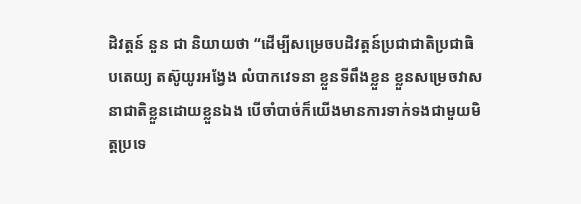ដិវត្ដន៍ នួន ជា និយាយថា “ដើម្បីសម្រេចបដិវត្ដន៍ប្រជាជាតិប្រជាធិបតេយ្យ តស៊ូយូរអង្វែង លំបាកវេទនា ខ្លួនទីពឹងខ្លួន ខ្លួនសម្រេចវាសនាជាតិខ្លួនដោយខ្លួនឯង បើចាំបាច់ក៏យើងមានការទាក់ទងជាមួយមិត្ដប្រទេ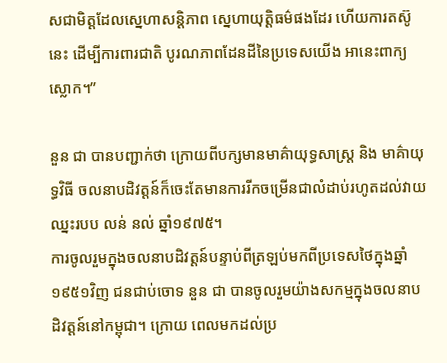សជាមិត្ដដែលស្នេហាសន្ដិភាព ស្នេហាយុត្ដិធម៌ផងដែរ ហើយការតស៊ូនេះ ដើម្បីការពារជាតិ បូរណភាពដែនដីនៃប្រទេសយើង អានេះពាក្យស្លោក។”

នួន ជា បានបញ្ជាក់ថា ក្រោយពីបក្សមានមាគ៌ាយុទ្ធសាស្ដ្រ និង មាគ៌ាយុទ្ធវិធី ចលនាបដិវត្ដន៍ក៏ចេះតែមានការរីកចម្រើនជាលំដាប់រហូតដល់វាយឈ្នះរបប លន់ នល់ ឆ្នាំ១៩៧៥។
ការចូលរួមក្នុងចលនាបដិវត្ដន៍បន្ទាប់ពីត្រឡប់មកពីប្រទេសថៃក្នុងឆ្នាំ១៩៥១វិញ ជនជាប់ចោទ នួន ជា បានចូលរួមយ៉ាងសកម្មក្នុងចលនាបដិវត្ដន៍នៅកម្ពុជា។ ក្រោយ ពេលមកដល់ប្រ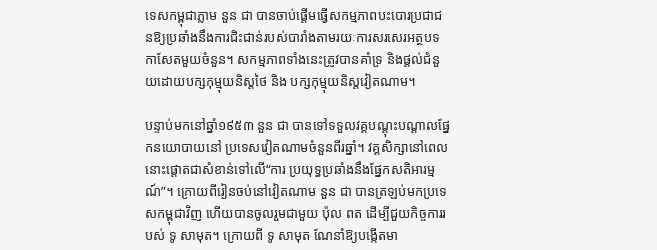ទេសកម្ពុជាភ្លាម នួន ជា បានចាប់ផ្ដើមធ្វើសកម្មភាពបះបោរប្រជាជនឱ្យប្រឆាំងនឹងការជិះជាន់របស់បារាំងតាមរយៈការសរសេរអត្ថបទកាសែតមួយចំនួន។ សកម្មភាពទាំងនេះត្រូវបានគាំទ្រ និងផ្ដល់ជំនួយដោយបក្សកុម្មុយនិស្ដថៃ និង បក្សកុម្មុយនិស្ដវៀតណាម។

បន្ទាប់មកនៅឆ្នាំ១៩៥៣ នួន ជា បានទៅទទួលវគ្គបណ្ដុះបណ្ដាលផ្នែកនយោបាយនៅ ប្រទេសវៀតណាមចំនួនពីរឆ្នាំ។ វគ្គសិក្សានៅពេលនោះផ្ដោតជាសំខាន់ទៅលើ“ការ ប្រយុទ្ធប្រឆាំងនឹងផ្នែកសតិអារម្មណ៍”។ ក្រោយពីរៀនចប់នៅវៀតណាម នួន ជា បានត្រឡប់មកប្រទេសកម្ពុជាវិញ ហើយបានចូលរួមជាមួយ ប៉ុល ពត ដើម្បីជួយកិច្ចការរបស់ ទូ សាមុត។ ក្រោយពី ទូ សាមុត ណែនាំឱ្យបង្កើតមា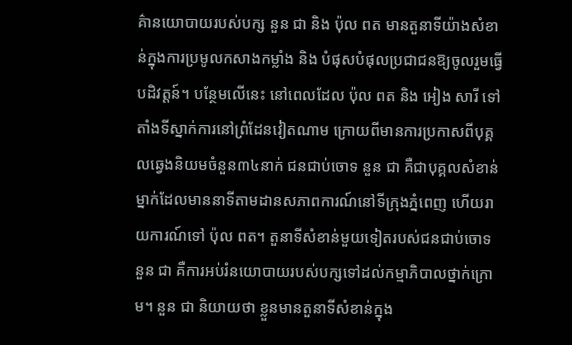គ៌ានយោបាយរបស់បក្ស នួន ជា និង ប៉ុល ពត មានតួនាទីយ៉ាងសំខាន់ក្នុងការប្រមូលកសាងកម្លាំង និង បំផុសបំផុលប្រជាជនឱ្យចូលរួមធ្វើបដិវត្ដន៍។ បន្ថែមលើនេះ នៅពេលដែល ប៉ុល ពត និង អៀង សារី ទៅតាំងទីស្នាក់ការនៅព្រំដែនវៀតណាម ក្រោយពីមានការប្រកាសពីបុគ្គលឆ្វេងនិយមចំនួន៣៤នាក់ ជនជាប់ចោទ នួន ជា គឺជាបុគ្គលសំខាន់ម្នាក់ដែលមាននាទីតាមដានសភាពការណ៍នៅទីក្រុងភ្នំពេញ ហើយរាយការណ៍ទៅ ប៉ុល ពត។ តួនាទីសំខាន់មួយទៀតរបស់ជនជាប់ចោទ នួន ជា គឺការអប់រំនយោបាយរបស់បក្សទៅដល់កម្មាភិបាលថ្នាក់ក្រោម។ នួន ជា និយាយថា ខ្លួនមានតួនាទីសំខាន់ក្នុង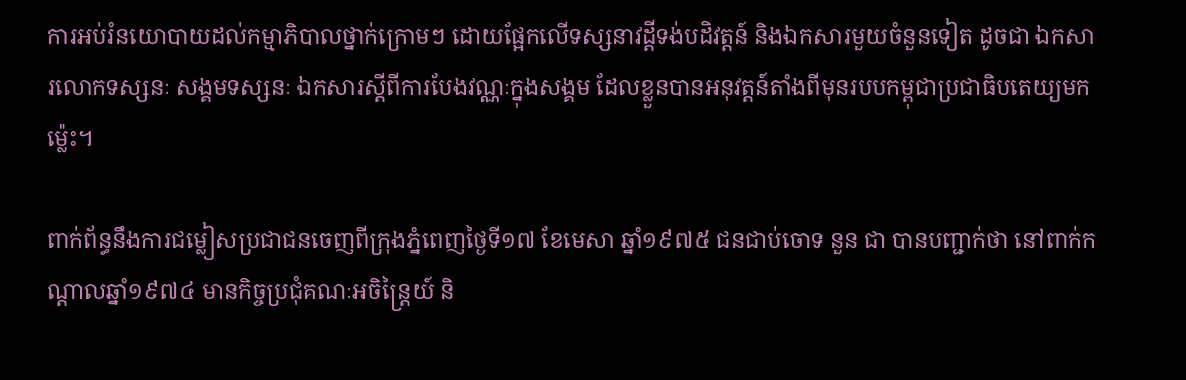ការអប់រំនយោបាយដល់កម្មាភិបាលថ្នាក់ក្រោមៗ ដោយផ្អែកលើទស្សនាវដ្ដីទង់បដិវត្ដន៍ និងឯកសារមួយចំនួនទៀត ដូចជា ឯកសារលោកទស្សនៈ សង្គមទស្សនៈ ឯកសារស្ដីពីការបែងវណ្ណៈក្នុងសង្គម ដែលខ្លួនបានអនុវត្ដន៍តាំងពីមុនរបបកម្ពុជាប្រជាធិបតេយ្យមកម្ល៉េះ។

ពាក់ព័ន្ធនឹងការជម្លៀសប្រជាជនចេញពីក្រុងភ្នំពេញថ្ងៃទី១៧ ខែមេសា ឆ្នាំ១៩៧៥ ជនជាប់ចោទ នួន ជា បានបញ្ជាក់ថា នៅពាក់កណ្ដាលឆ្នាំ១៩៧៤ មានកិច្ចប្រជុំគណៈអចិន្ដ្រៃយ៍ និ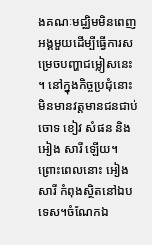ងគណៈមជ្ឈិមមិនពេញអង្គមួយដើម្បីធ្វើការសម្រេចបញ្ហាជម្លៀសនេះ។ នៅក្នុងកិច្ចប្រជុំនោះមិនមានវត្ដមានជនជាប់ចោទ ខៀវ សំផន និង អៀង សារី ឡើយ។ ព្រោះពេលនោះ អៀង សារី កំពុងស្ថិតនៅឯបទេស។ចំណែកឯ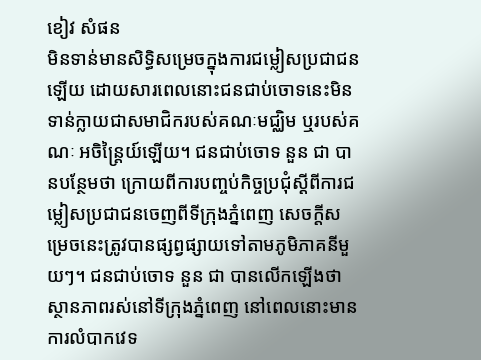ខៀវ សំផន
មិនទាន់មានសិទ្ធិសម្រេចក្នុងការជម្លៀសប្រជាជនឡើយ ដោយសារពេលនោះជនជាប់ចោទនេះមិនទាន់ក្លាយជាសមាជិករបស់គណៈមជ្ឈិម ឬរបស់គណៈ អចិន្ដ្រៃយ៍ឡើយ។ ជនជាប់ចោទ នួន ជា បានបន្ថែមថា ក្រោយពីការបញ្ចប់កិច្ចប្រជុំស្ដីពីការជម្លៀសប្រជាជនចេញពីទីក្រុងភ្នំពេញ សេចក្ដីសម្រេចនេះត្រូវបានផ្សព្វផ្សាយទៅតាមភូមិភាគនីមួយៗ។ ជនជាប់ចោទ នួន ជា បានលើកឡើងថា ស្ថានភាពរស់នៅទីក្រុងភ្នំពេញ នៅពេលនោះមានការលំបាកវេទ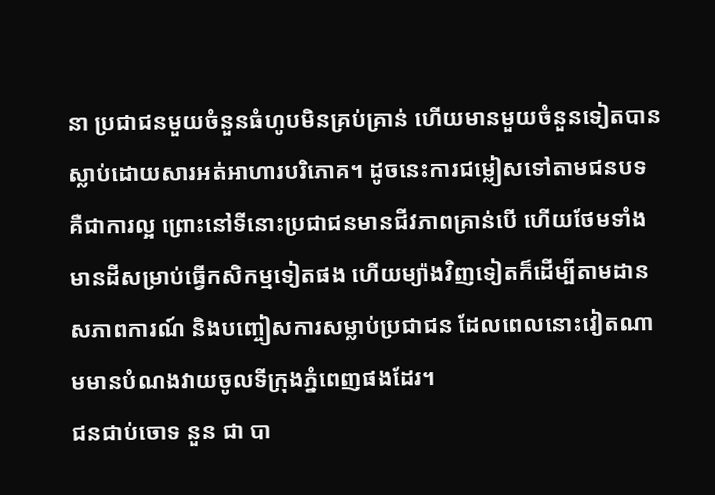នា ប្រជាជនមួយចំនួនធំហូបមិនគ្រប់គ្រាន់ ហើយមានមួយចំនួនទៀតបានស្លាប់ដោយសារអត់អាហារបរិភោគ។ ដូចនេះការជម្លៀសទៅតាមជនបទ គឺជាការល្អ ព្រោះនៅទីនោះប្រជាជនមានជីវភាពគ្រាន់បើ ហើយថែមទាំងមានដីសម្រាប់ធ្វើកសិកម្មទៀតផង ហើយម្យ៉ាងវិញទៀតក៏ដើម្បីតាមដានសភាពការណ៍ និងបញ្ចៀសការសម្លាប់ប្រជាជន ដែលពេលនោះវៀតណាមមានបំណងវាយចូលទីក្រុងភ្នំពេញផងដែរ។
ជនជាប់ចោទ នួន ជា បា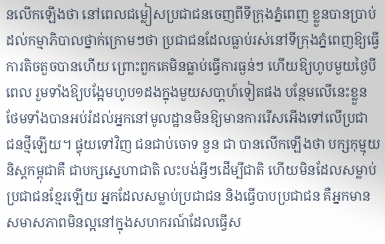នលើកឡើងថា នៅពេលជម្លៀសប្រជាជនចេញពីទីក្រុងភ្នំពេញ ខ្លួនបានប្រាប់ដល់កម្មាភិបាលថ្នាក់ក្រោមៗថា ប្រជាជនដែលធ្លាប់រស់នៅទីក្រុងភ្នំពេញឱ្យធ្វើការតិចតួចបានហើយ ព្រោះពួកគេមិនធ្លាប់ធ្វើការធ្ងន់ៗ ហើយឱ្យហូបមួយថ្ងៃបីពេល រួមទាំងឱ្យបង្អែមហូប១ដងក្នុងមួយសបា្ដហ៍ទៀតផង បន្ថែមលើនេះខ្លួនថែមទាំងបានអប់រំដល់អ្នកនៅមូលដ្ឋានមិនឱ្យមានការរើសអើងទៅលើប្រជា ជនថ្មីឡើយ។ ផ្ទុយទៅវិញ ជនជាប់ចោទ នួន ជា បានលើកឡើងថា បក្សកុម្មុយនិស្ដកម្ពុជាគឺ ជាបក្សស្នេហាជាតិ លះបង់អ្វីៗដើម្បីជាតិ ហើយមិនដែលសម្លាប់ប្រជាជនខ្មែរឡើយ អ្នកដែលសម្លាប់ប្រជាជន និងធ្វើបាបប្រជាជន គឺអ្នកមានសមាសភាពមិនល្អនៅក្នុងសហករណ៍ដែលធ្វើស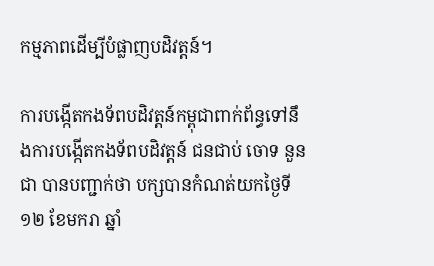កម្មភាពដើម្បីបំផ្លាញបដិវត្ដន៍។

ការបង្កើតកងទ័ពបដិវត្ដន៍កម្ពុជាពាក់ព័ន្ធទៅនឹងការបង្កើតកងទ័ពបដិវត្ដន៍ ជនជាប់ ចោទ នួន ជា បានបញ្ជាក់ថា បក្សបានកំណត់យកថ្ងៃទី១២ ខែមករា ឆ្នាំ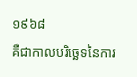១៩៦៨
គឺជាកាលបរិច្ឆេទនៃការ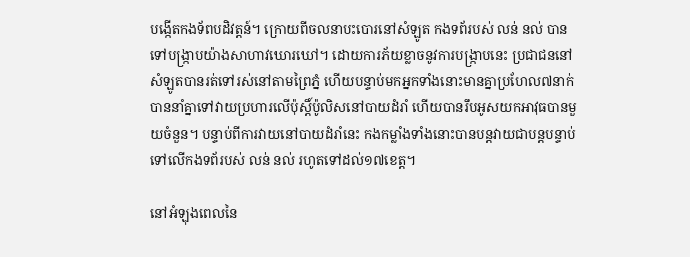បង្កើតកងទ័ពបដិវត្ដន៍។ ក្រោយពីចលនាបះបោរនៅសំឡូត កងទព័របស់ លន់ នល់ បានទៅបង្រ្កាបយ៉ាងសាហាវឃោរឃៅ។ ដោយការភ័យខ្លាចនូវការបង្ក្រាបនេះ ប្រជាជននៅសំឡូតបានរត់ទៅរស់នៅតាមព្រៃភ្នំ ហើយបន្ទាប់មកអ្នកទាំងនោះមានគ្នាប្រហែល៧នាក់ បាននាំគ្នាទៅវាយប្រហារលើប៉ុស្ដិ៍ប៉ូលិសនៅបាយដំរាំ ហើយបានរឹបអូសយកអាវុធបានមួយចំនួន។ បន្ទាប់ពីការវាយនៅបាយដំរាំនេះ កងកម្លាំងទាំងនោះបានបន្ដវាយជាបន្ដបន្ទាប់ទៅលើកងទព័របស់ លន់ នល់ រហូតទៅដល់១៧ខេត្ដ។

នៅអំឡុងពេលនៃ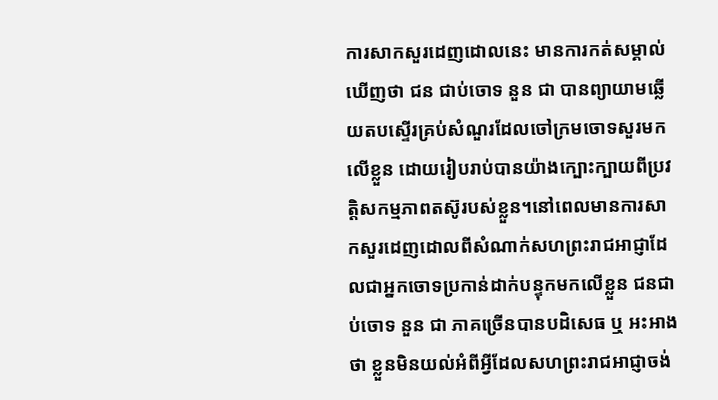ការសាកសួរដេញដោលនេះ មានការកត់សម្គាល់ឃើញថា ជន ជាប់ចោទ នួន ជា បានព្យាយាមឆ្លើយតបស្ទើរគ្រប់សំណួរដែលចៅក្រមចោទសួរមកលើខ្លួន ដោយរៀបរាប់បានយ៉ាងក្បោះក្បាយពីប្រវត្ដិសកម្មភាពតស៊ូរបស់ខ្លួន។នៅពេលមានការសាកសួរដេញដោលពីសំណាក់សហព្រះរាជអាជ្ញាដែលជាអ្នកចោទប្រកាន់ដាក់បន្ទុកមកលើខ្លួន ជនជាប់ចោទ នួន ជា ភាគច្រើនបានបដិសេធ ឬ អះអាង ថា ខ្លួនមិនយល់អំពីអ្វីដែលសហព្រះរាជអាជ្ញាចង់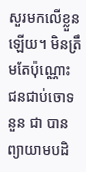សួរមកលើខ្លួនឡើយ។ មិនត្រឹមតែប៉ុណ្ណោះ ជនជាប់ចោទ នួន ជា បានព្យាយាមបដិ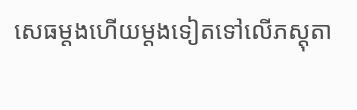សេធម្ដងហើយម្ដងទៀតទៅលើភស្ដុតា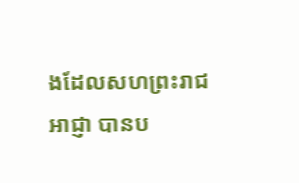ងដែលសហព្រះរាជអាជ្ញា បានប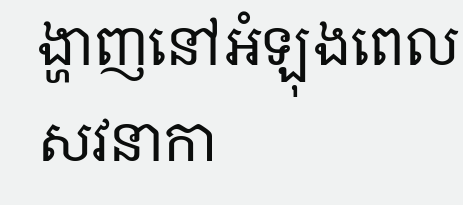ង្ហាញនៅអំឡុងពេលសវនាកា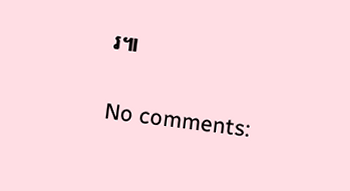រ៕

No comments: